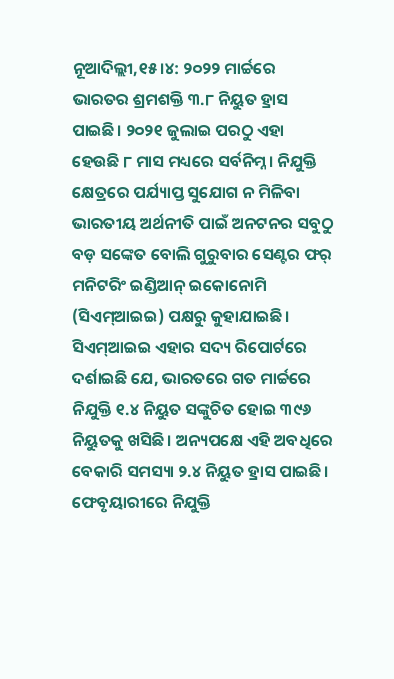ନୂଆଦିଲ୍ଲୀ,୧୫।୪: ୨୦୨୨ ମାର୍ଚ୍ଚରେ ଭାରତର ଶ୍ରମଶକ୍ତି ୩.୮ ନିୟୁତ ହ୍ରାସ ପାଇଛି। ୨୦୨୧ ଜୁଲାଇ ପରଠୁ ଏହା ହେଉଛି ୮ ମାସ ମଧ୍ୟରେ ସର୍ବନିମ୍ନ। ନିଯୁକ୍ତି କ୍ଷେତ୍ରରେ ପର୍ଯ୍ୟାପ୍ତ ସୁଯୋଗ ନ ମିଳିବା ଭାରତୀୟ ଅର୍ଥନୀତି ପାଇଁ ଅନଟନର ସବୁଠୁ ବଡ଼ ସଙ୍କେତ ବୋଲି ଗୁରୁବାର ସେଣ୍ଟର ଫର୍ ମନିଟରିଂ ଇଣ୍ଡିଆନ୍ ଇକୋନୋମି (ସିଏମ୍ଆଇଇ) ପକ୍ଷରୁ କୁହାଯାଇଛି।
ସିଏମ୍ଆଇଇ ଏହାର ସଦ୍ୟ ରିପୋର୍ଟରେ ଦର୍ଶାଇଛି ଯେ, ଭାରତରେ ଗତ ମାର୍ଚ୍ଚରେ ନିଯୁକ୍ତି ୧.୪ ନିୟୁତ ସଙ୍କୁଚିତ ହୋଇ ୩୯୬ ନିୟୁତକୁ ଖସିଛି। ଅନ୍ୟପକ୍ଷେ ଏହି ଅବଧିରେ ବେକାରି ସମସ୍ୟା ୨.୪ ନିୟୁତ ହ୍ରାସ ପାଇଛି। ଫେବୃୟାରୀରେ ନିଯୁକ୍ତି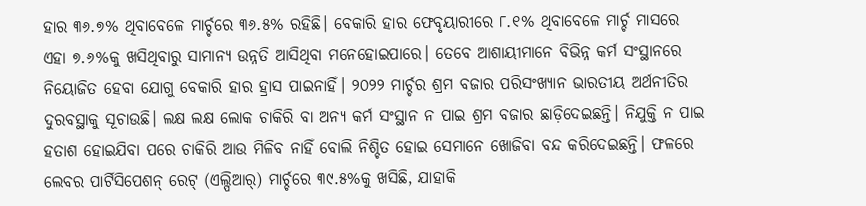ହାର ୩୬.୭% ଥିବାବେଳେ ମାର୍ଚ୍ଚରେ ୩୬.୫% ରହିଛି। ବେକାରି ହାର ଫେବୃୟାରୀରେ ୮.୧% ଥିବାବେଳେ ମାର୍ଚ୍ଚ ମାସରେ ଏହା ୭.୬%କୁ ଖସିଥିବାରୁ ସାମାନ୍ୟ ଉନ୍ନତି ଆସିଥିବା ମନେହୋଇପାରେ। ତେବେ ଆଶାୟୀମାନେ ବିଭିନ୍ନ କର୍ମ ସଂସ୍ଥାନରେ ନିୟୋଜିତ ହେବା ଯୋଗୁ ବେକାରି ହାର ହ୍ରାସ ପାଇନାହିଁ। ୨୦୨୨ ମାର୍ଚ୍ଚର ଶ୍ରମ ବଜାର ପରିସଂଖ୍ୟାନ ଭାରତୀୟ ଅର୍ଥନୀତିର ଦୁରବସ୍ଥାକୁ ସୂଚାଉଛି। ଲକ୍ଷ ଲକ୍ଷ ଲୋକ ଚାକିରି ବା ଅନ୍ୟ କର୍ମ ସଂସ୍ଥାନ ନ ପାଇ ଶ୍ରମ ବଜାର ଛାଡ଼ିଦେଇଛନ୍ତି। ନିଯୁକ୍ତି ନ ପାଇ ହତାଶ ହୋଇଯିବା ପରେ ଚାକିରି ଆଉ ମିଳିବ ନାହିଁ ବୋଲି ନିଶ୍ଚିତ ହୋଇ ସେମାନେ ଖୋଜିବା ବନ୍ଦ କରିଦେଇଛନ୍ତି। ଫଳରେ ଲେବର ପାର୍ଟିସିପେଶନ୍ ରେଟ୍ (ଏଲ୍ପିଆର୍) ମାର୍ଚ୍ଚରେ ୩୯.୫%କୁ ଖସିଛି, ଯାହାକି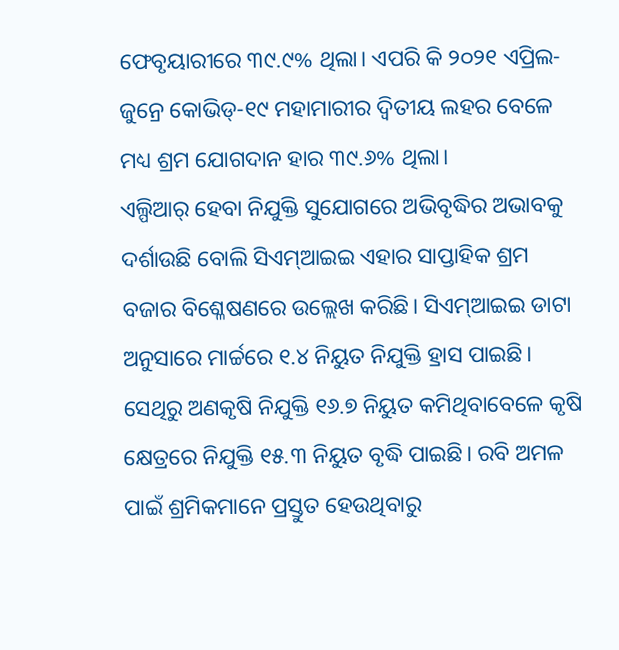ଫେବୃୟାରୀରେ ୩୯.୯% ଥିଲା। ଏପରି କି ୨୦୨୧ ଏପ୍ରିଲ-ଜୁନ୍ରେ କୋଭିଡ୍-୧୯ ମହାମାରୀର ଦ୍ୱିତୀୟ ଲହର ବେଳେ ମଧ୍ୟ ଶ୍ରମ ଯୋଗଦାନ ହାର ୩୯.୬% ଥିଲା।
ଏଲ୍ପିଆର୍ ହେବା ନିଯୁକ୍ତି ସୁଯୋଗରେ ଅଭିବୃଦ୍ଧିର ଅଭାବକୁ ଦର୍ଶାଉଛି ବୋଲି ସିଏମ୍ଆଇଇ ଏହାର ସାପ୍ତାହିକ ଶ୍ରମ ବଜାର ବିଶ୍ଳେଷଣରେ ଉଲ୍ଲେଖ କରିଛି। ସିଏମ୍ଆଇଇ ଡାଟା ଅନୁସାରେ ମାର୍ଚ୍ଚରେ ୧.୪ ନିୟୁତ ନିଯୁକ୍ତି ହ୍ରାସ ପାଇଛି। ସେଥିରୁ ଅଣକୃଷି ନିଯୁକ୍ତି ୧୬.୭ ନିୟୁତ କମିଥିବାବେଳେ କୃଷି କ୍ଷେତ୍ରରେ ନିଯୁକ୍ତି ୧୫.୩ ନିୟୁତ ବୃଦ୍ଧି ପାଇଛି। ରବି ଅମଳ ପାଇଁ ଶ୍ରମିକମାନେ ପ୍ରସ୍ତୁତ ହେଉଥିବାରୁ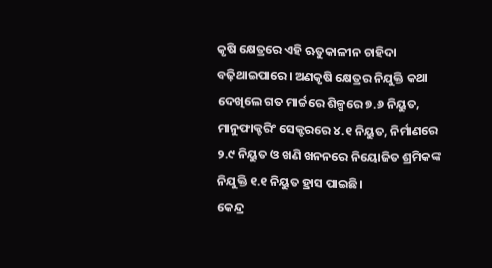କୃଷି କ୍ଷେତ୍ରରେ ଏହି ଋତୁକାଳୀନ ଚାହିଦା ବଢ଼ିଥାଇପାରେ। ଅଣକୃଷି କ୍ଷେତ୍ରର ନିଯୁକ୍ତି କଥା ଦେଖିଲେ ଗତ ମାର୍ଚ୍ଚରେ ଶିଳ୍ପରେ ୭.୬ ନିୟୁତ, ମାନୁଫାକ୍ଚରିଂ ସେକ୍ଟରରେ ୪.୧ ନିୟୁତ, ନିର୍ମାଣରେ ୨.୯ ନିୟୁତ ଓ ଖଣି ଖନନରେ ନିୟୋଜିତ ଶ୍ରମିକଙ୍କ ନିଯୁକ୍ତି ୧.୧ ନିୟୁତ ହ୍ରାସ ପାଇଛି।
କେନ୍ଦ୍ର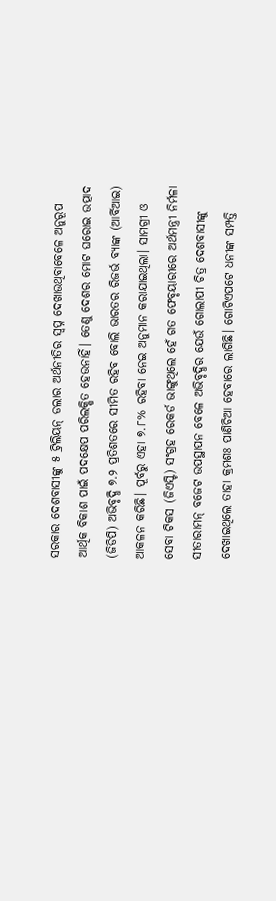ସରକାର ଦେଶବାସୀଙ୍କୁ ୫ ଟ୍ରିଲିୟନ୍ ଡଲାର ଅର୍ଥନୀତିର ସ୍ବପ୍ନ ଦେଖାଉଥିବାବେଳେ ଅନୁରୂପ ଆର୍ଥିକ ବିକାଶ ପାଇଁ ପଦକ୍ଷେପ ପରିଲକ୍ଷିତ ହେଉନାହିଁ। ତେଣୁ ଦେଶର ମୋଟ ଘରୋଇ ଉତ୍ପାଦ (ଜିଡିପି) ଅଭିବୃଦ୍ଧି ୭.୨ ପ୍ରତିଶତରେ ସୀମିତ ରହିବ ବୋଲି ଭାରତର ରିଜର୍ଭ ବ୍ୟାଙ୍କ (ଆର୍ବିଆଇ) ଆକଳନ କରିଛି। ପୂର୍ବରୁ ଏହା ୭.୮% ରହିବା ନେଇ ଅନୁମାନ କରାଯାଇଥିଲା। ସାମଗ୍ରୀ ଓ ସେବା ଟିକସ (ଜିଏସ୍ଟି) ସଂଗ୍ରହ ରେକର୍ଡ ଭାଙ୍ଗୁଥିଲେ ହେଁ ଗତ ଫେବୃୟାରୀରେ ଅର୍ଥମନ୍ତ୍ରୀ ନିର୍ମଳା ସୀତାରାମନ୍ ବଜେଟ ଉପସ୍ଥାପନ ବେଳେ ଅଭିବୃଦ୍ଧିର ଯେଉଁ ଗୋଲାପୀ ଚିତ୍ର ଦେଶବାସୀଙ୍କୁ ଦେଖାଇଥିଲେ ତାହା କ୍ରମଶଃ ପାଣିଚିଆ ହେବାରେ ଲାଗିଛି। ଗୋଟିଏପଟେ ଧନୀଙ୍କ ସମ୍ପତ୍ତି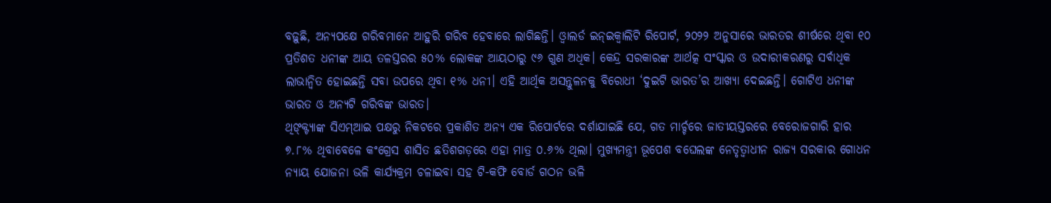ବଢ଼ୁଛି, ଅନ୍ୟପକ୍ଷେ ଗରିବମାନେ ଆହୁରି ଗରିବ ହେବାରେ ଲାଗିଛନ୍ତି। ଓ୍ବାଲର୍ଡ ଇନ୍ଇକ୍ୱାଲିଟି ରିପୋର୍ଟ, ୨୦୨୨ ଅନୁସାରେ ଭାରତର ଶୀର୍ଷରେ ଥିବା ୧୦ ପ୍ରତିଶତ ଧନୀଙ୍କ ଆୟ ତଳସ୍ତରର ୫୦% ଲୋକଙ୍କ ଆୟଠାରୁ ୯୬ ଗୁଣ ଅଧିକ। କେନ୍ଦ୍ର ସରକାରଙ୍କ ଆର୍ଥତ୍କ ସଂସ୍କାର ଓ ଉଦାରୀକରଣରୁ ସର୍ବାଧିକ ଲାଭାନ୍ବିତ ହୋଇଛନ୍ତି ସବା ଉପରେ ଥିବା ୧% ଧନୀ। ଏହି ଆର୍ଥିକ ଅସନ୍ତୁଳନକୁ ବିରୋଧୀ ‘ଦୁଇଟି ଭାରତ’ର ଆଖ୍ୟା ଦେଇଛନ୍ତି। ଗୋଟିଏ ଧନୀଙ୍କ ଭାରତ ଓ ଅନ୍ୟଟି ଗରିବଙ୍କ ଭାରତ।
ଥିଙ୍କ୍ଟ୍ୟାଙ୍କ ସିଏମ୍ଆଇ ପକ୍ଷରୁ ନିକଟରେ ପ୍ରକାଶିତ ଅନ୍ୟ ଏକ ରିପୋର୍ଟରେ ଦର୍ଶାଯାଇଛି ଯେ, ଗତ ମାର୍ଚ୍ଚରେ ଜାତୀୟସ୍ତରରେ ବେରୋଜଗାରି ହାର ୭.୮% ଥିବାବେଳେ କଂଗ୍ରେସ ଶାସିତ ଛତିଶଗଡ଼ରେ ଏହା ମାତ୍ର ୦.୬% ଥିଲା। ମୁଖ୍ୟମନ୍ତ୍ରୀ ଭୂପେଶ ବଘେଲଙ୍କ ନେତୃତ୍ୱାଧୀନ ରାଜ୍ୟ ସରକାର ଗୋଧନ ନ୍ୟାୟ ଯୋଜନା ଭଳି କାର୍ଯ୍ୟକ୍ରମ ଚଳାଇବା ସହ ଟି-କଫି ବୋର୍ଡ ଗଠନ ଭଳି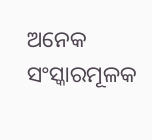ଅନେକ ସଂସ୍କାରମୂଳକ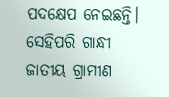ପଦକ୍ଷେପ ନେଇଛନ୍ତି। ସେହିପରି ଗାନ୍ଧୀ ଜାତୀୟ ଗ୍ରାମୀଣ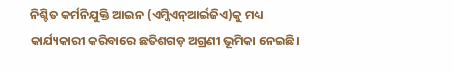ନିଶ୍ଚିତ କର୍ମନିଯୁକ୍ତି ଆଇନ (ଏମ୍ଜିଏନ୍ଆର୍ଇଜିଏ)କୁ ମଧ୍ୟ କାର୍ଯ୍ୟକାରୀ କରିବାରେ ଛତିଶଗଡ଼ ଅଗ୍ରଣୀ ଭୂମିକା ନେଇଛି।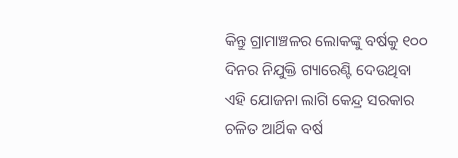କିନ୍ତୁ ଗ୍ରାମାଞ୍ଚଳର ଲୋକଙ୍କୁ ବର୍ଷକୁ ୧୦୦ ଦିନର ନିଯୁକ୍ତି ଗ୍ୟାରେଣ୍ଟି ଦେଉଥିବା ଏହି ଯୋଜନା ଲାଗି କେନ୍ଦ୍ର ସରକାର ଚଳିତ ଆର୍ଥିକ ବର୍ଷ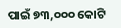ପାଇଁ ୭୩,୦୦୦ କୋଟି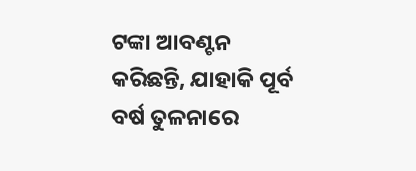ଟଙ୍କା ଆବଣ୍ଟନ କରିଛନ୍ତି, ଯାହାକି ପୂର୍ବ ବର୍ଷ ତୁଳନାରେ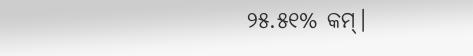୨୫.୫୧% କମ୍।